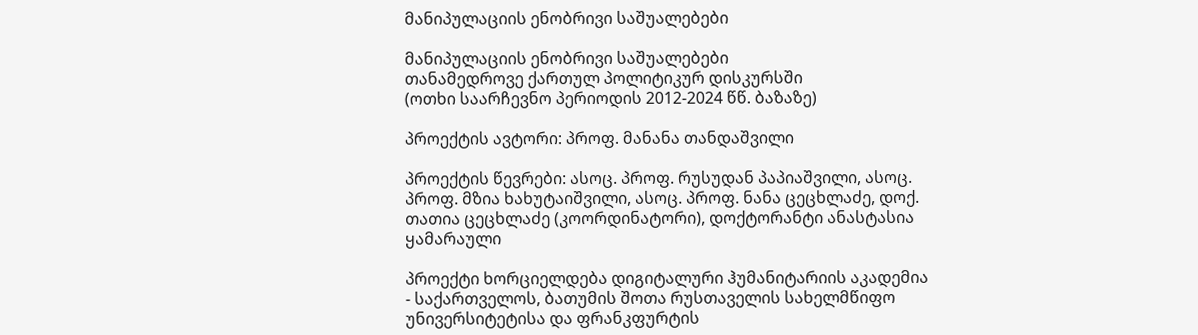მანიპულაციის ენობრივი საშუალებები

მანიპულაციის ენობრივი საშუალებები
თანამედროვე ქართულ პოლიტიკურ დისკურსში
(ოთხი საარჩევნო პერიოდის 2012-2024 წწ. ბაზაზე)

პროექტის ავტორი: პროფ. მანანა თანდაშვილი

პროექტის წევრები: ასოც. პროფ. რუსუდან პაპიაშვილი, ასოც. პროფ. მზია ხახუტაიშვილი, ასოც. პროფ. ნანა ცეცხლაძე, დოქ. თათია ცეცხლაძე (კოორდინატორი), დოქტორანტი ანასტასია ყამარაული

პროექტი ხორციელდება დიგიტალური ჰუმანიტარიის აკადემია - საქართველოს, ბათუმის შოთა რუსთაველის სახელმწიფო უნივერსიტეტისა და ფრანკფურტის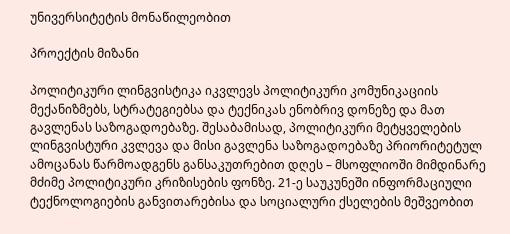უნივერსიტეტის მონაწილეობით

პროექტის მიზანი

პოლიტიკური ლინგვისტიკა იკვლევს პოლიტიკური კომუნიკაციის მექანიზმებს, სტრატეგიებსა და ტექნიკას ენობრივ დონეზე და მათ გავლენას საზოგადოებაზე. შესაბამისად, პოლიტიკური მეტყველების ლინგვისტური კვლევა და მისი გავლენა საზოგადოებაზე პრიორიტეტულ ამოცანას წარმოადგენს განსაკუთრებით დღეს – მსოფლიოში მიმდინარე მძიმე პოლიტიკური კრიზისების ფონზე. 21-ე საუკუნეში ინფორმაციული ტექნოლოგიების განვითარებისა და სოციალური ქსელების მეშვეობით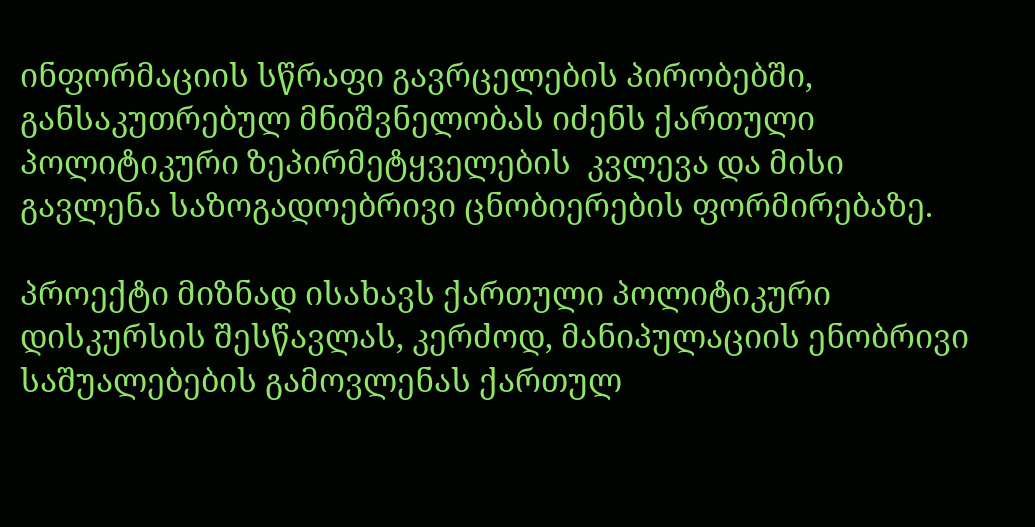ინფორმაციის სწრაფი გავრცელების პირობებში, განსაკუთრებულ მნიშვნელობას იძენს ქართული პოლიტიკური ზეპირმეტყველების  კვლევა და მისი გავლენა საზოგადოებრივი ცნობიერების ფორმირებაზე.

პროექტი მიზნად ისახავს ქართული პოლიტიკური დისკურსის შესწავლას, კერძოდ, მანიპულაციის ენობრივი საშუალებების გამოვლენას ქართულ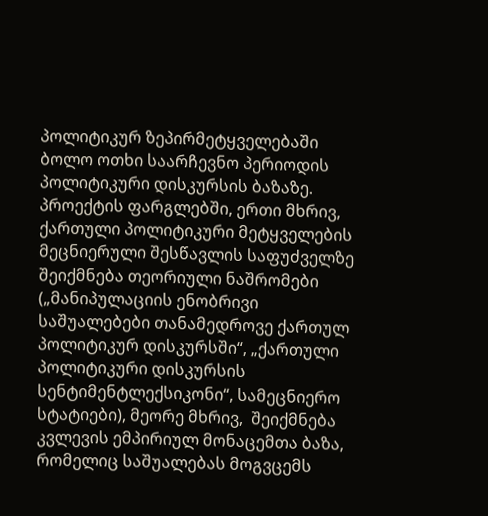პოლიტიკურ ზეპირმეტყველებაში ბოლო ოთხი საარჩევნო პერიოდის პოლიტიკური დისკურსის ბაზაზე. პროექტის ფარგლებში, ერთი მხრივ, ქართული პოლიტიკური მეტყველების მეცნიერული შესწავლის საფუძველზე შეიქმნება თეორიული ნაშრომები („მანიპულაციის ენობრივი საშუალებები თანამედროვე ქართულ პოლიტიკურ დისკურსში“, „ქართული პოლიტიკური დისკურსის სენტიმენტლექსიკონი“, სამეცნიერო სტატიები), მეორე მხრივ,  შეიქმნება კვლევის ემპირიულ მონაცემთა ბაზა, რომელიც საშუალებას მოგვცემს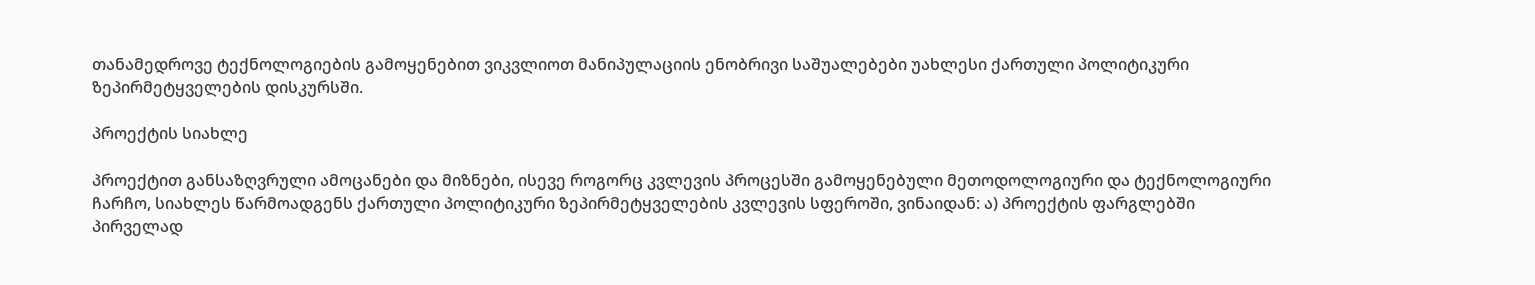თანამედროვე ტექნოლოგიების გამოყენებით ვიკვლიოთ მანიპულაციის ენობრივი საშუალებები უახლესი ქართული პოლიტიკური ზეპირმეტყველების დისკურსში.

პროექტის სიახლე

პროექტით განსაზღვრული ამოცანები და მიზნები, ისევე როგორც კვლევის პროცესში გამოყენებული მეთოდოლოგიური და ტექნოლოგიური ჩარჩო, სიახლეს წარმოადგენს ქართული პოლიტიკური ზეპირმეტყველების კვლევის სფეროში, ვინაიდან: ა) პროექტის ფარგლებში პირველად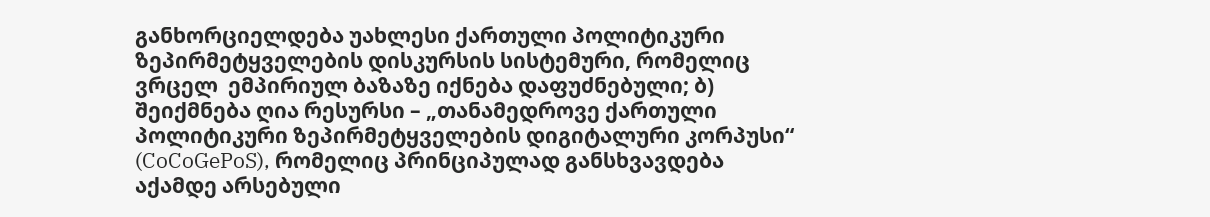განხორციელდება უახლესი ქართული პოლიტიკური ზეპირმეტყველების დისკურსის სისტემური, რომელიც ვრცელ  ემპირიულ ბაზაზე იქნება დაფუძნებული; ბ) შეიქმნება ღია რესურსი – „თანამედროვე ქართული პოლიტიკური ზეპირმეტყველების დიგიტალური კორპუსი“ (CoCoGePoS), რომელიც პრინციპულად განსხვავდება აქამდე არსებული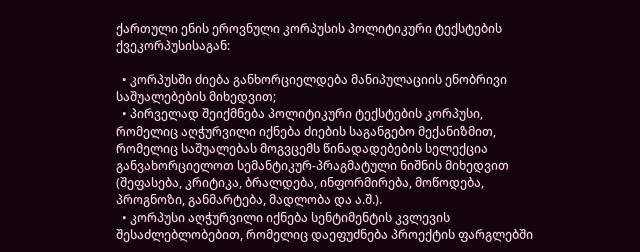ქართული ენის ეროვნული კორპუსის პოლიტიკური ტექსტების ქვეკორპუსისაგან:

  • კორპუსში ძიება განხორციელდება მანიპულაციის ენობრივი საშუალებების მიხედვით;
  • პირველად შეიქმნება პოლიტიკური ტექსტების კორპუსი, რომელიც აღჭურვილი იქნება ძიების საგანგებო მექანიზმით, რომელიც საშუალებას მოგვცემს წინადადებების სელექცია განვახორციელოთ სემანტიკურ-პრაგმატული ნიშნის მიხედვით (შეფასება, კრიტიკა, ბრალდება, ინფორმირება, მოწოდება, პროგნოზი, განმარტება, მადლობა და ა.შ.).
  • კორპუსი აღჭურვილი იქნება სენტიმენტის კვლევის შესაძლებლობებით, რომელიც დაეფუძნება პროექტის ფარგლებში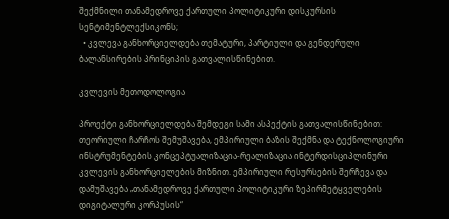შექმნილი თანამედროვე ქართული პოლიტიკური დისკურსის სენტიმენტლექსიკონს;
  • კვლევა განხორციელდება თემატური, პარტიული და გენდერული ბალანსირების პრინციპის გათვალისწინებით.

კვლევის მეთოდოლოგია

პროექტი განხორციელდება შემდეგი სამი ასპექტის გათვალისწინებით: თეორიული ჩარჩოს შემუშავება, ემპირიული ბაზის შექმნა და ტექნოლოგიური ინსტრუმენტების კონცეპტუალიზაცია-რეალიზაცია ინტერდისციპლინური კვლევის განხორციელების მიზნით. ემპირიული რესურსების შერჩევა და დამუშავება „თანამედროვე ქართული პოლიტიკური ზეპირმეტყველების დიგიტალური კორპუსის“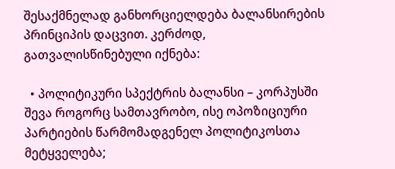შესაქმნელად განხორციელდება ბალანსირების პრინციპის დაცვით. კერძოდ, გათვალისწინებული იქნება:

  • პოლიტიკური სპექტრის ბალანსი – კორპუსში შევა როგორც სამთავრობო, ისე ოპოზიციური პარტიების წარმომადგენელ პოლიტიკოსთა მეტყველება;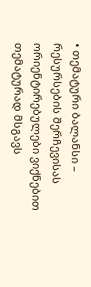• თემატური ბალანსი – რესურსების შერჩევისას ორიენტირებულები ვიქნებით თემატურად მსგავს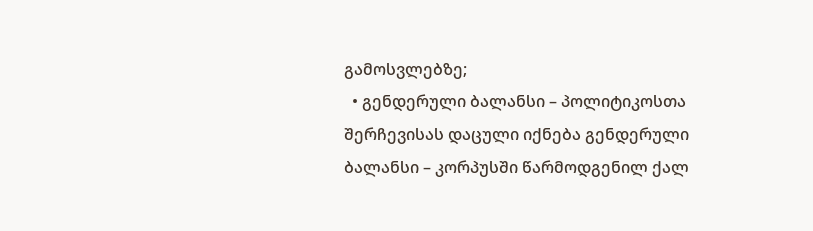გამოსვლებზე;
  • გენდერული ბალანსი – პოლიტიკოსთა შერჩევისას დაცული იქნება გენდერული ბალანსი – კორპუსში წარმოდგენილ ქალ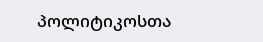პოლიტიკოსთა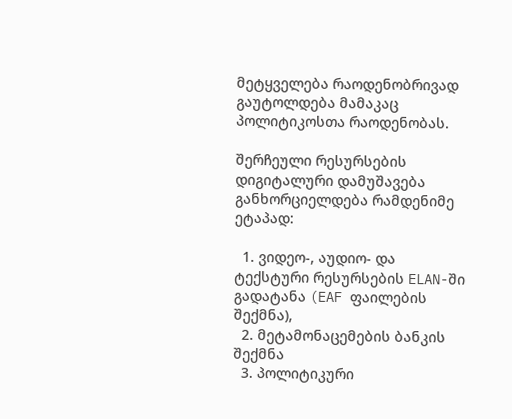მეტყველება რაოდენობრივად  გაუტოლდება მამაკაც პოლიტიკოსთა რაოდენობას.

შერჩეული რესურსების დიგიტალური დამუშავება განხორციელდება რამდენიმე ეტაპად:

  1. ვიდეო-, აუდიო- და ტექსტური რესურსების ELAN-ში გადატანა (EAF ფაილების შექმნა),
  2. მეტამონაცემების ბანკის შექმნა
  3. პოლიტიკური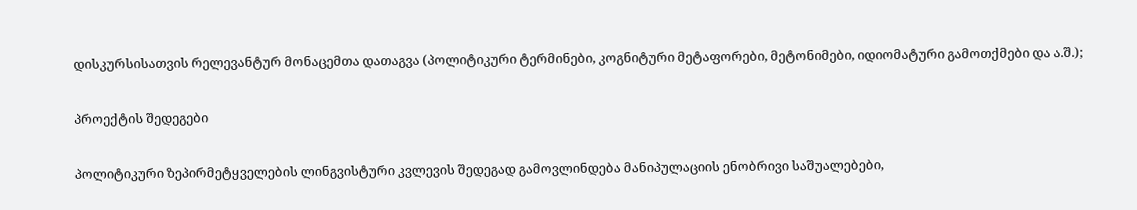დისკურსისათვის რელევანტურ მონაცემთა დათაგვა (პოლიტიკური ტერმინები, კოგნიტური მეტაფორები, მეტონიმები, იდიომატური გამოთქმები და ა.შ.);

პროექტის შედეგები

პოლიტიკური ზეპირმეტყველების ლინგვისტური კვლევის შედეგად გამოვლინდება მანიპულაციის ენობრივი საშუალებები,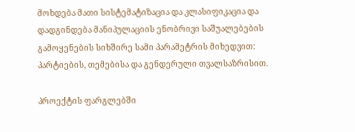მოხდება მათი სისტემატიზაცია და კლასიფიკაცია და დადგინდება მანიპულაციის ენობრივი საშუალებების გამოყენების სიხშირე სამი პარამეტრის მიხედვით: პარტიების, თემებისა და გენდერული თვალსაზრისით.

პროექტის ფარგლებში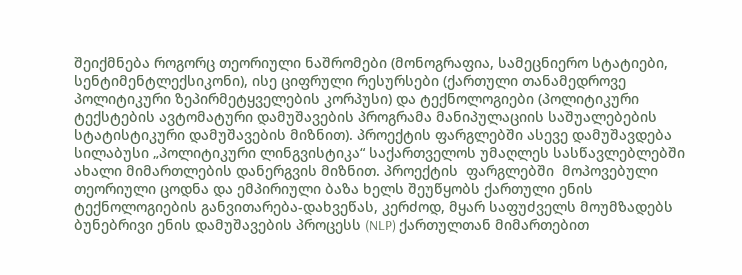შეიქმნება როგორც თეორიული ნაშრომები (მონოგრაფია, სამეცნიერო სტატიები, სენტიმენტლექსიკონი), ისე ციფრული რესურსები (ქართული თანამედროვე პოლიტიკური ზეპირმეტყველების კორპუსი) და ტექნოლოგიები (პოლიტიკური ტექსტების ავტომატური დამუშავების პროგრამა მანიპულაციის საშუალებების სტატისტიკური დამუშავების მიზნით). პროექტის ფარგლებში ასევე დამუშავდება სილაბუსი „პოლიტიკური ლინგვისტიკა“ საქართველოს უმაღლეს სასწავლებლებში ახალი მიმართლების დანერგვის მიზნით. პროექტის  ფარგლებში  მოპოვებული თეორიული ცოდნა და ემპირიული ბაზა ხელს შეუწყობს ქართული ენის ტექნოლოგიების განვითარება-დახვეწას, კერძოდ, მყარ საფუძველს მოუმზადებს  ბუნებრივი ენის დამუშავების პროცესს (NLP) ქართულთან მიმართებით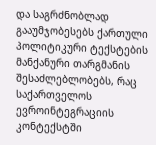და საგრძნობლად გააუმჯობესებს ქართული პოლიტიკური ტექსტების მანქანური თარგმანის შესაძლებლობებს, რაც საქართველოს ევროინტეგრაციის კონტექსტში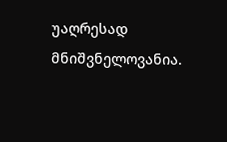უაღრესად მნიშვნელოვანია.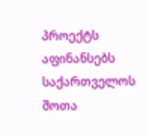პროექტს აფინანსებს საქართველოს შოთა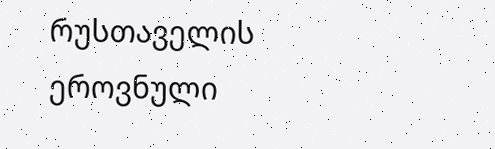რუსთაველის ეროვნული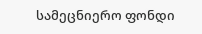სამეცნიერო ფონდი